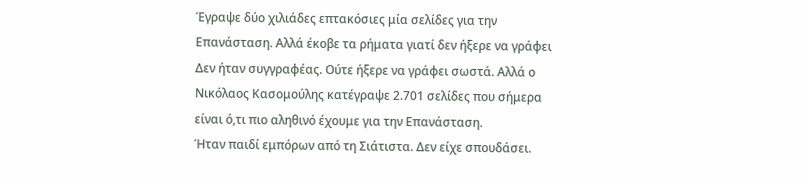Έγραψε δύο χιλιάδες επτακόσιες μία σελίδες για την Επανάσταση. Αλλά έκοβε τα ρήματα γιατί δεν ήξερε να γράφει
Δεν ήταν συγγραφέας. Ούτε ήξερε να γράφει σωστά. Αλλά ο Νικόλαος Κασομούλης κατέγραψε 2.701 σελίδες που σήμερα είναι ό,τι πιο αληθινό έχουμε για την Επανάσταση.
Ήταν παιδί εμπόρων από τη Σιάτιστα. Δεν είχε σπουδάσει.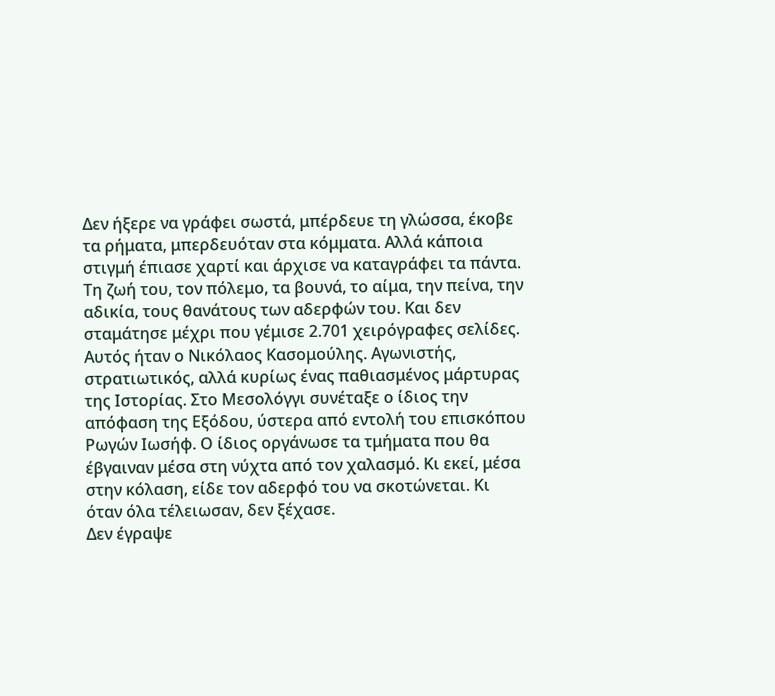Δεν ήξερε να γράφει σωστά, μπέρδευε τη γλώσσα, έκοβε τα ρήματα, μπερδευόταν στα κόμματα. Αλλά κάποια στιγμή έπιασε χαρτί και άρχισε να καταγράφει τα πάντα. Τη ζωή του, τον πόλεμο, τα βουνά, το αίμα, την πείνα, την αδικία, τους θανάτους των αδερφών του. Και δεν σταμάτησε μέχρι που γέμισε 2.701 χειρόγραφες σελίδες.
Αυτός ήταν ο Νικόλαος Κασομούλης. Αγωνιστής, στρατιωτικός, αλλά κυρίως ένας παθιασμένος μάρτυρας της Ιστορίας. Στο Μεσολόγγι συνέταξε ο ίδιος την απόφαση της Εξόδου, ύστερα από εντολή του επισκόπου Ρωγών Ιωσήφ. Ο ίδιος οργάνωσε τα τμήματα που θα έβγαιναν μέσα στη νύχτα από τον χαλασμό. Κι εκεί, μέσα στην κόλαση, είδε τον αδερφό του να σκοτώνεται. Κι όταν όλα τέλειωσαν, δεν ξέχασε.
Δεν έγραψε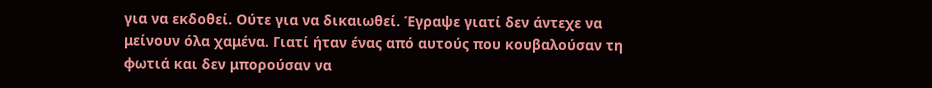για να εκδοθεί. Ούτε για να δικαιωθεί. Έγραψε γιατί δεν άντεχε να μείνουν όλα χαμένα. Γιατί ήταν ένας από αυτούς που κουβαλούσαν τη φωτιά και δεν μπορούσαν να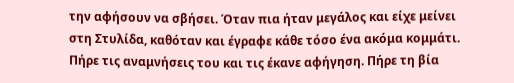την αφήσουν να σβήσει. Όταν πια ήταν μεγάλος και είχε μείνει στη Στυλίδα, καθόταν και έγραφε κάθε τόσο ένα ακόμα κομμάτι. Πήρε τις αναμνήσεις του και τις έκανε αφήγηση. Πήρε τη βία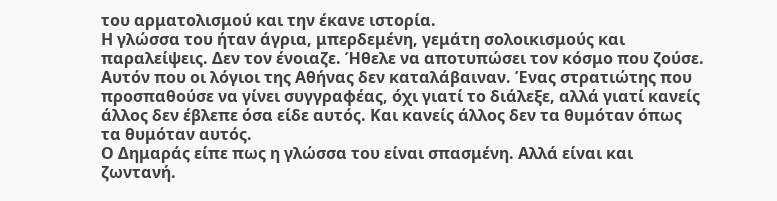του αρματολισμού και την έκανε ιστορία.
Η γλώσσα του ήταν άγρια, μπερδεμένη, γεμάτη σολοικισμούς και παραλείψεις. Δεν τον ένοιαζε. Ήθελε να αποτυπώσει τον κόσμο που ζούσε. Αυτόν που οι λόγιοι της Αθήνας δεν καταλάβαιναν. Ένας στρατιώτης που προσπαθούσε να γίνει συγγραφέας, όχι γιατί το διάλεξε, αλλά γιατί κανείς άλλος δεν έβλεπε όσα είδε αυτός. Και κανείς άλλος δεν τα θυμόταν όπως τα θυμόταν αυτός.
Ο Δημαράς είπε πως η γλώσσα του είναι σπασμένη. Αλλά είναι και ζωντανή.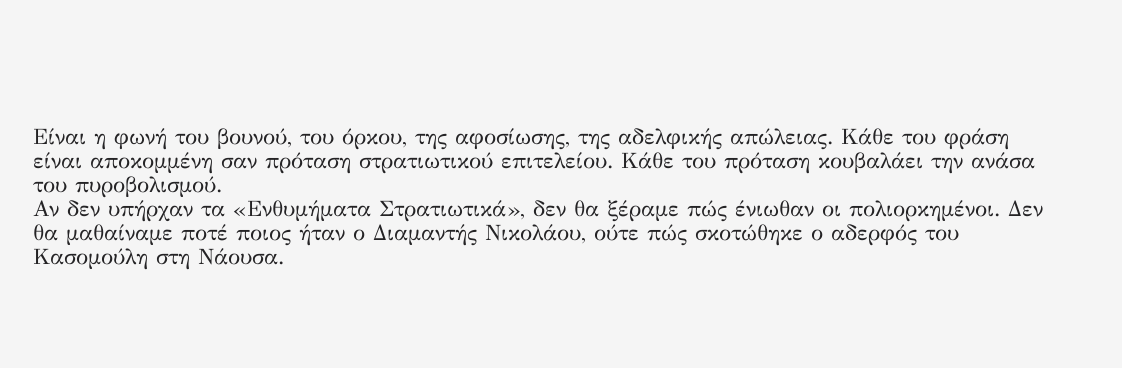Είναι η φωνή του βουνού, του όρκου, της αφοσίωσης, της αδελφικής απώλειας. Κάθε του φράση είναι αποκομμένη σαν πρόταση στρατιωτικού επιτελείου. Κάθε του πρόταση κουβαλάει την ανάσα του πυροβολισμού.
Αν δεν υπήρχαν τα «Ενθυμήματα Στρατιωτικά», δεν θα ξέραμε πώς ένιωθαν οι πολιορκημένοι. Δεν θα μαθαίναμε ποτέ ποιος ήταν ο Διαμαντής Νικολάου, ούτε πώς σκοτώθηκε ο αδερφός του Κασομούλη στη Νάουσα.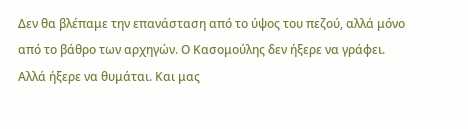Δεν θα βλέπαμε την επανάσταση από το ύψος του πεζού, αλλά μόνο από το βάθρο των αρχηγών. Ο Κασομούλης δεν ήξερε να γράφει. Αλλά ήξερε να θυμάται. Και μας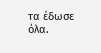τα έδωσε όλα.